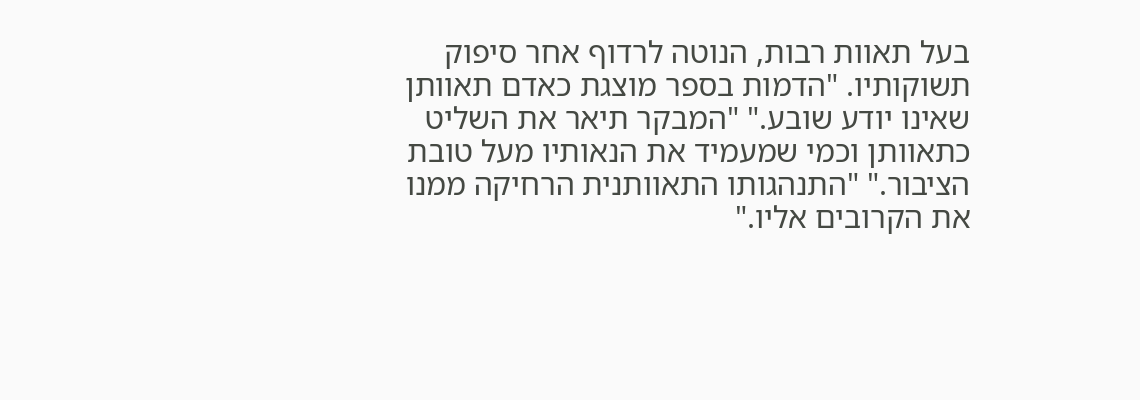בעל תאוות רבות, הנוטה לרדוף אחר סיפוק תשוקותיו. "הדמות בספר מוצגת כאדם תאוותן שאינו יודע שובע." "המבקר תיאר את השליט כתאוותן וכמי שמעמיד את הנאותיו מעל טובת הציבור." "התנהגותו התאוותנית הרחיקה ממנו את הקרובים אליו."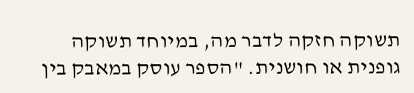תשוקה חזקה לדבר מה, במיוחד תשוקה גופנית או חושנית. "הספר עוסק במאבק בין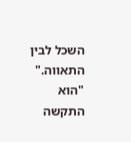השכל לבין התאווה." "הוא התקשה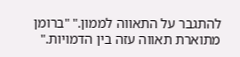להתגבר על התאווה לממון." "ברומן מתוארת תאווה עזה בין הדמויות."